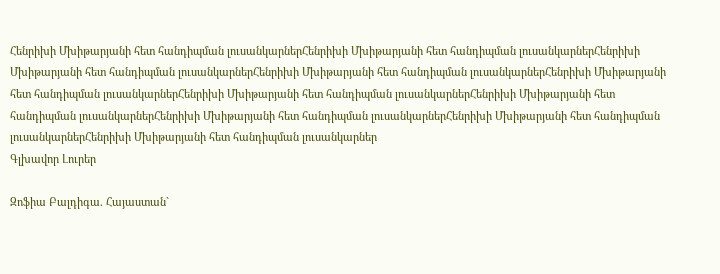Հենրիխի Մխիթարյանի հետ հանդիպման լուսանկարներՀենրիխի Մխիթարյանի հետ հանդիպման լուսանկարներՀենրիխի Մխիթարյանի հետ հանդիպման լուսանկարներՀենրիխի Մխիթարյանի հետ հանդիպման լուսանկարներՀենրիխի Մխիթարյանի հետ հանդիպման լուսանկարներՀենրիխի Մխիթարյանի հետ հանդիպման լուսանկարներՀենրիխի Մխիթարյանի հետ հանդիպման լուսանկարներՀենրիխի Մխիթարյանի հետ հանդիպման լուսանկարներՀենրիխի Մխիթարյանի հետ հանդիպման լուսանկարներՀենրիխի Մխիթարյանի հետ հանդիպման լուսանկարներ
Գլխավոր Լուրեր

Զոֆիա Բալդիգա. Հայաստան`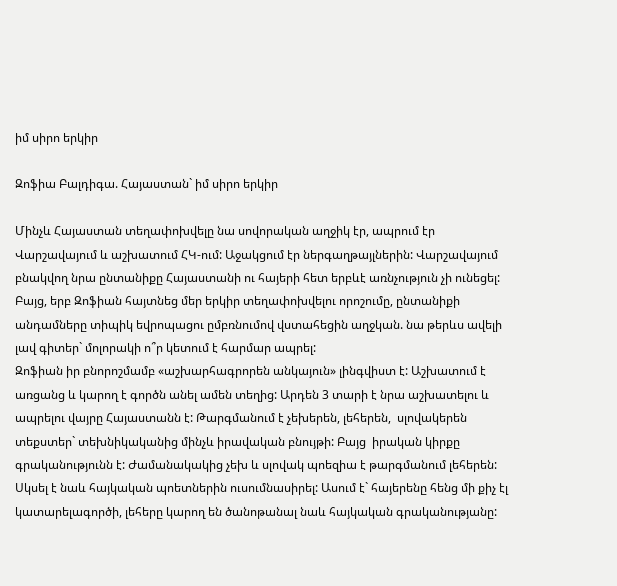իմ սիրո երկիր

Զոֆիա Բալդիգա. Հայաստան` իմ սիրո երկիր

Մինչև Հայաստան տեղափոխվելը նա սովորական աղջիկ էր, ապրում էր Վարշավայում և աշխատում ՀԿ-ում: Աջակցում էր ներգաղթայլներին: Վարշավայում բնակվող նրա ընտանիքը Հայաստանի ու հայերի հետ երբևէ առնչություն չի ունեցել: Բայց, երբ Զոֆիան հայտնեց մեր երկիր տեղափոխվելու որոշումը, ընտանիքի անդամները տիպիկ եվրոպացու ըմբռնումով վստահեցին աղջկան. նա թերևս ավելի լավ գիտեր` մոլորակի ո՞ր կետում է հարմար ապրել:
Զոֆիան իր բնորոշմամբ «աշխարհագրորեն անկայուն» լինգվիստ է: Աշխատում է առցանց և կարող է գործն անել ամեն տեղից: Արդեն 3 տարի է նրա աշխատելու և ապրելու վայրը Հայաստանն է: Թարգմանում է չեխերեն, լեհերեն,  սլովակերեն  տեքստեր` տեխնիկականից մինչև իրավական բնույթի: Բայց  իրական կիրքը գրականությունն է: Ժամանակակից չեխ և սլովակ պոեզիա է թարգմանում լեհերեն: Սկսել է նաև հայկական պոետներին ուսումնասիրել: Ասում է` հայերենը հենց մի քիչ էլ կատարելագործի, լեհերը կարող են ծանոթանալ նաև հայկական գրականությանը: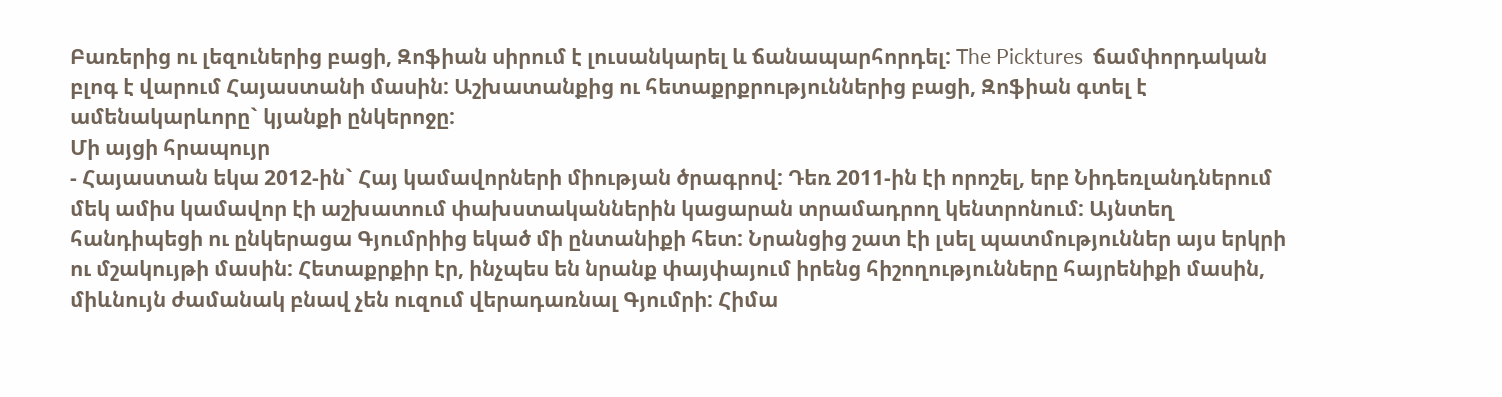Բառերից ու լեզուներից բացի, Զոֆիան սիրում է լուսանկարել և ճանապարհորդել: The Picktures  ճամփորդական բլոգ է վարում Հայաստանի մասին: Աշխատանքից ու հետաքրքրություններից բացի, Զոֆիան գտել է ամենակարևորը` կյանքի ընկերոջը:
Մի այցի հրապույր
- Հայաստան եկա 2012-ին` Հայ կամավորների միության ծրագրով: Դեռ 2011-ին էի որոշել, երբ Նիդեռլանդներում մեկ ամիս կամավոր էի աշխատում փախստականներին կացարան տրամադրող կենտրոնում: Այնտեղ հանդիպեցի ու ընկերացա Գյումրիից եկած մի ընտանիքի հետ: Նրանցից շատ էի լսել պատմություններ այս երկրի ու մշակույթի մասին: Հետաքրքիր էր, ինչպես են նրանք փայփայում իրենց հիշողությունները հայրենիքի մասին, միևնույն ժամանակ բնավ չեն ուզում վերադառնալ Գյումրի: Հիմա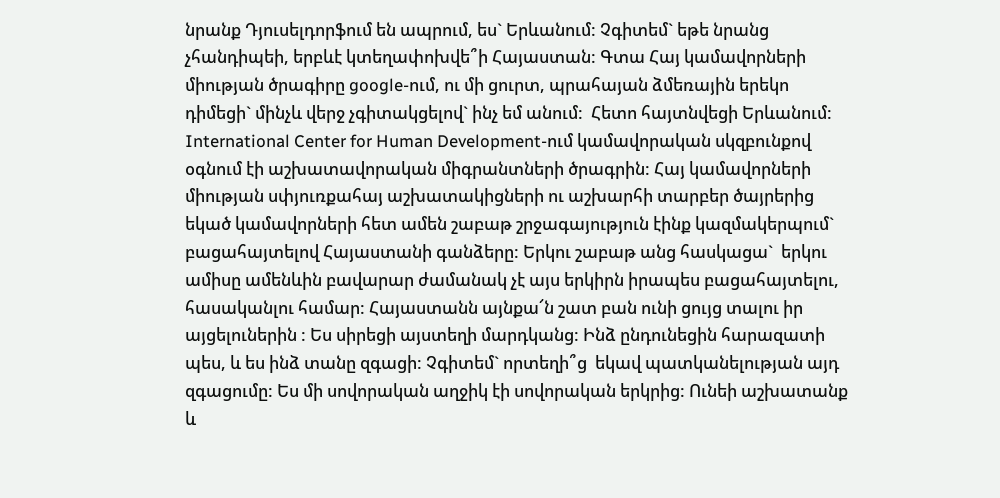նրանք Դյուսելդորֆում են ապրում, ես` Երևանում: Չգիտեմ` եթե նրանց չհանդիպեի, երբևէ կտեղափոխվե՞ի Հայաստան: Գտա Հայ կամավորների միության ծրագիրը google-ում, ու մի ցուրտ, պրահայան ձմեռային երեկո դիմեցի` մինչև վերջ չգիտակցելով` ինչ եմ անում:  Հետո հայտնվեցի Երևանում: International Center for Human Development-ում կամավորական սկզբունքով օգնում էի աշխատավորական միգրանտների ծրագրին: Հայ կամավորների միության սփյուռքահայ աշխատակիցների ու աշխարհի տարբեր ծայրերից եկած կամավորների հետ ամեն շաբաթ շրջագայություն էինք կազմակերպում` բացահայտելով Հայաստանի գանձերը: Երկու շաբաթ անց հասկացա`  երկու ամիսը ամենևին բավարար ժամանակ չէ այս երկիրն իրապես բացահայտելու, հասականլու համար: Հայաստանն այնքա՜ն շատ բան ունի ցույց տալու իր այցելուներին : Ես սիրեցի այստեղի մարդկանց: Ինձ ընդունեցին հարազատի պես, և ես ինձ տանը զգացի: Չգիտեմ` որտեղի՞ց  եկավ պատկանելության այդ զգացումը: Ես մի սովորական աղջիկ էի սովորական երկրից: Ունեի աշխատանք և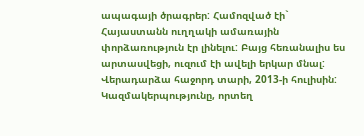ապագայի ծրագրեր: Համոզված էի` Հայաստանն ուղղակի ամառային փորձառություն էր լինելու: Բայց հեռանալիս ես արտասվեցի, ուզում էի ավելի երկար մնալ: Վերադարձա հաջորդ տարի, 2013-ի հուլիսին: Կազմակերպությունը, որտեղ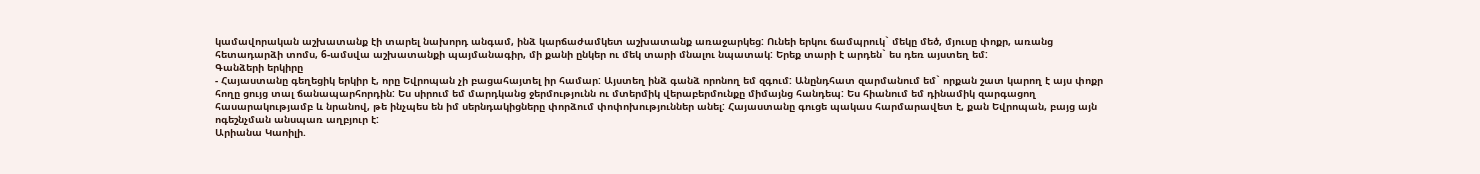կամավորական աշխատանք էի տարել նախորդ անգամ, ինձ կարճաժամկետ աշխատանք առաջարկեց: Ունեի երկու ճամպրուկ` մեկը մեծ, մյուսը փոքր, առանց հետադարձի տոմս, 6-ամսվա աշխատանքի պայմանագիր, մի քանի ընկեր ու մեկ տարի մնալու նպատակ: Երեք տարի է արդեն` ես դեռ այստեղ եմ:
Գանձերի երկիրը
- Հայաստանը գեղեցիկ երկիր է, որը Եվրոպան չի բացահայտել իր համար: Այստեղ ինձ գանձ որոնող եմ զգում: Անընդհատ զարմանում եմ` որքան շատ կարող է այս փոքր հողը ցույց տալ ճանապարհորդին: Ես սիրում եմ մարդկանց ջերմությունն ու մտերմիկ վերաբերմունքը միմայնց հանդեպ: Ես հիանում եմ դինամիկ զարգացող հասարակությամբ և նրանով, թե ինչպես են իմ սերնդակիցները փորձում փոփոխություններ անել: Հայաստանը գուցե պակաս հարմարավետ է, քան Եվրոպան, բայց այն ոգեշնչման անսպառ աղբյուր է:
Արիանա Կաոիլի.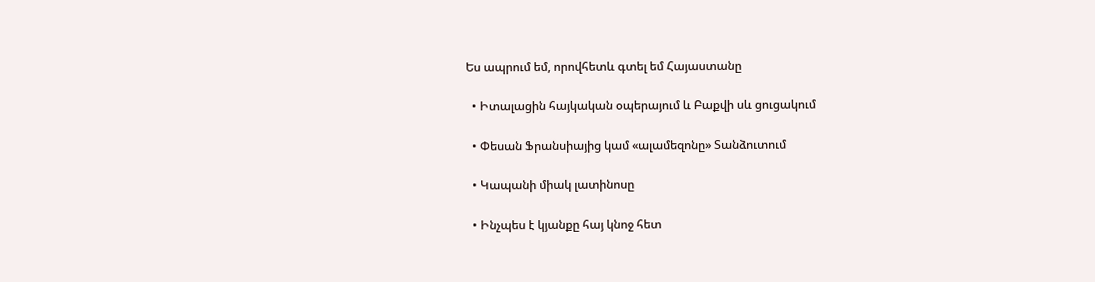Ես ապրում եմ, որովհետև գտել եմ Հայաստանը

  • Իտալացին հայկական օպերայում և Բաքվի սև ցուցակում

  • Փեսան Ֆրանսիայից կամ «ալամեզոնը» Տանձուտում

  • Կապանի միակ լատինոսը

  • Ինչպես է կյանքը հայ կնոջ հետ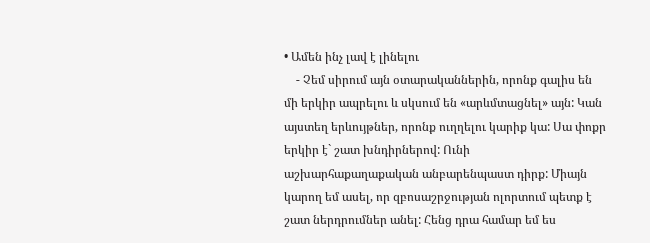• Ամեն ինչ լավ է լինելու
    - Չեմ սիրում այն օտարականներին, որոնք գալիս են մի երկիր ապրելու և սկսում են «արևմտացնել» այն: Կան այստեղ երևույթներ, որոնք ուղղելու կարիք կա: Սա փոքր երկիր է` շատ խնդիրներով: Ունի աշխարհաքաղաքական անբարենպաստ դիրք: Միայն կարող եմ ասել, որ զբոսաշրջության ոլորտում պետք է շատ ներդրումներ անել: Հենց դրա համար եմ ես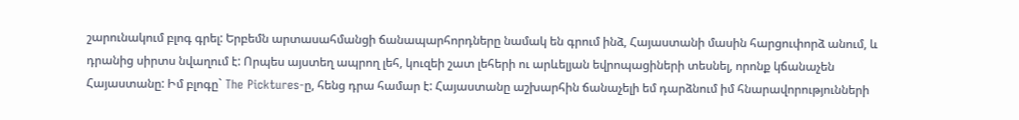շարունակում բլոգ գրել: Երբեմն արտասահմանցի ճանապարհորդները նամակ են գրում ինձ, Հայաստանի մասին հարցուփորձ անում, և դրանից սիրտս նվաղում է: Որպես այստեղ ապրող լեհ, կուզեի շատ լեհերի ու արևելյան եվրոպացիների տեսնել, որոնք կճանաչեն Հայաստանը: Իմ բլոգը` The Picktures-ը, հենց դրա համար է: Հայաստանը աշխարհին ճանաչելի եմ դարձնում իմ հնարավորությունների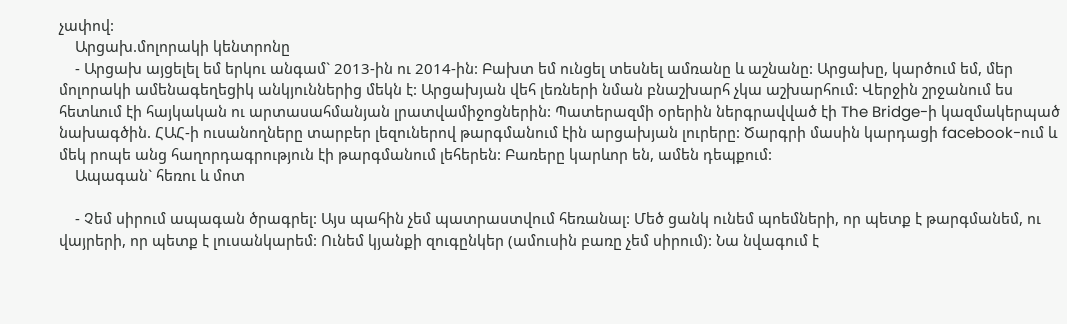չափով:
    Արցախ.մոլորակի կենտրոնը
    - Արցախ այցելել եմ երկու անգամ` 2013-ին ու 2014-ին: Բախտ եմ ունցել տեսնել ամռանը և աշնանը: Արցախը, կարծում եմ, մեր մոլորակի ամենագեղեցիկ անկյուններից մեկն է: Արցախյան վեհ լեռների նման բնաշխարհ չկա աշխարհում: Վերջին շրջանում ես հետևում էի հայկական ու արտասահմանյան լրատվամիջոցներին: Պատերազմի օրերին ներգրավված էի The Bridge-ի կազմակերպած նախագծին. ՀԱՀ-ի ուսանողները տարբեր լեզուներով թարգմանում էին արցախյան լուրերը: Ծարգրի մասին կարդացի facebook-ում և մեկ րոպե անց հաղորդագրություն էի թարգմանում լեհերեն: Բառերը կարևոր են, ամեն դեպքում:
    Ապագան` հեռու և մոտ

    - Չեմ սիրում ապագան ծրագրել: Այս պահին չեմ պատրաստվում հեռանալ: Մեծ ցանկ ունեմ պոեմների, որ պետք է թարգմանեմ, ու վայրերի, որ պետք է լուսանկարեմ: Ունեմ կյանքի զուգընկեր (ամուսին բառը չեմ սիրում): Նա նվագում է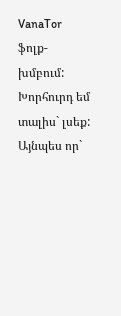VanaTor ֆոլք-խմբում: Խորհուրդ եմ տալիս` լսեք: Այնպես որ`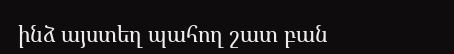ինձ այստեղ պահող շատ բան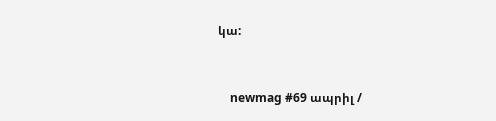կա:


    newmag #69 ապրիլ /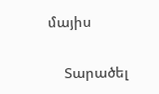մայիս

    Տարածել